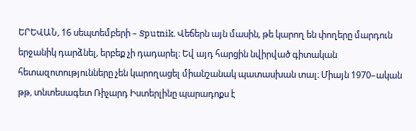ԵՐԵՎԱՆ, 16 սեպտեմբերի – Sputnik. Վեճերն այն մասին, թե կարող են փողերը մարդուն երջանիկ դարձնել, երբեք չի դադարել։ Եվ այդ հարցին նվիրված գիտական հետազոտությունները չեն կարողացել միանշանակ պատասխան տալ։ Միայն 1970–ական թթ, տնտեսագետ Ռիչարդ Իստերլինը պարադոքս է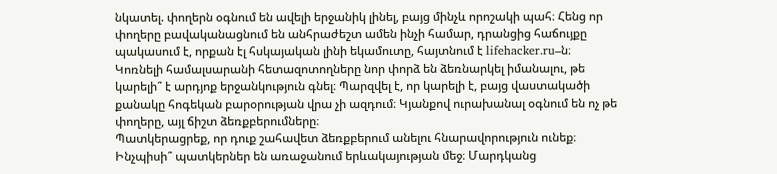նկատել. փողերն օգնում են ավելի երջանիկ լինել, բայց մինչև որոշակի պահ։ Հենց որ փողերը բավականացնում են անհրաժեշտ ամեն ինչի համար, դրանցից հաճույքը պակասում է, որքան էլ հսկայական լինի եկամուտը, հայտնում է lifehacker.ru–ն։
Կոռնելի համալսարանի հետազոտողները նոր փորձ են ձեռնարկել իմանալու, թե կարելի՞ է արդյոք երջանկություն գնել։ Պարզվել է, որ կարելի է, բայց վաստակածի քանակը հոգեկան բարօրության վրա չի ազդում։ Կյանքով ուրախանալ օգնում են ոչ թե փողերը, այլ ճիշտ ձեռքբերումները։
Պատկերացրեք, որ դուք շահավետ ձեռքբերում անելու հնարավորություն ունեք։ Ինչպիսի՞ պատկերներ են առաջանում երևակայության մեջ։ Մարդկանց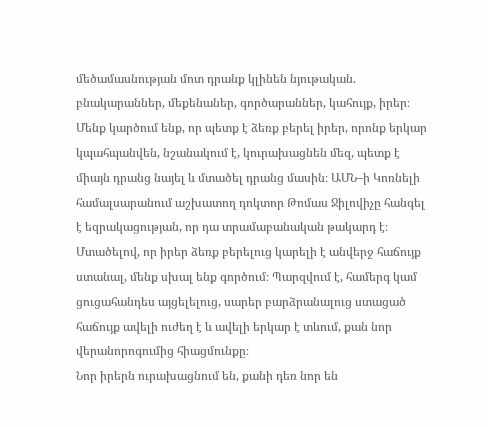մեծամասնության մոտ դրանք կլինեն նյութական. բնակարաններ, մեքենաներ, գործարաններ, կահույք, իրեր։
Մենք կարծում ենք, որ պետք է ձեռք բերել իրեր, որոնք երկար կպահպանվեն, նշանակում է, կուրախացնեն մեզ, պետք է միայն դրանց նայել և մտածել դրանց մասին։ ԱՄՆ–ի Կոռնելի համալսարանում աշխատող դոկտոր Թոմաս Ջիլովիչը հանգել է եզրակացության, որ դա տրամաբանական թակարդ է։ Մտածելով, որ իրեր ձեռք բերելուց կարելի է անվերջ հաճույք ստանալ, մենք սխալ ենք գործում։ Պարզվում է, համերգ կամ ցուցահանդես այցելելուց, սարեր բարձրանալուց ստացած հաճույք ավելի ուժեղ է և ավելի երկար է տևում, քան նոր վերանորոգումից հիացմունքը։
Նոր իրերն ուրախացնում են, քանի դեռ նոր են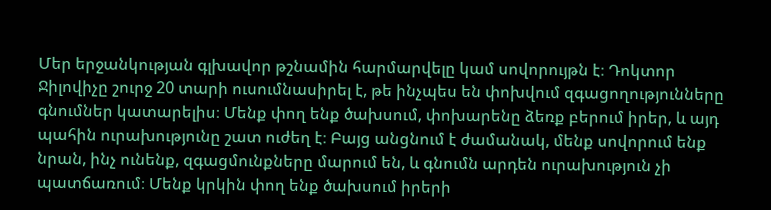Մեր երջանկության գլխավոր թշնամին հարմարվելը կամ սովորույթն է։ Դոկտոր Ջիլովիչը շուրջ 20 տարի ուսումնասիրել է, թե ինչպես են փոխվում զգացողությունները գնումներ կատարելիս։ Մենք փող ենք ծախսում, փոխարենը ձեռք բերում իրեր, և այդ պահին ուրախությունը շատ ուժեղ է։ Բայց անցնում է ժամանակ, մենք սովորում ենք նրան, ինչ ունենք, զգացմունքները մարում են, և գնումն արդեն ուրախություն չի պատճառում։ Մենք կրկին փող ենք ծախսում իրերի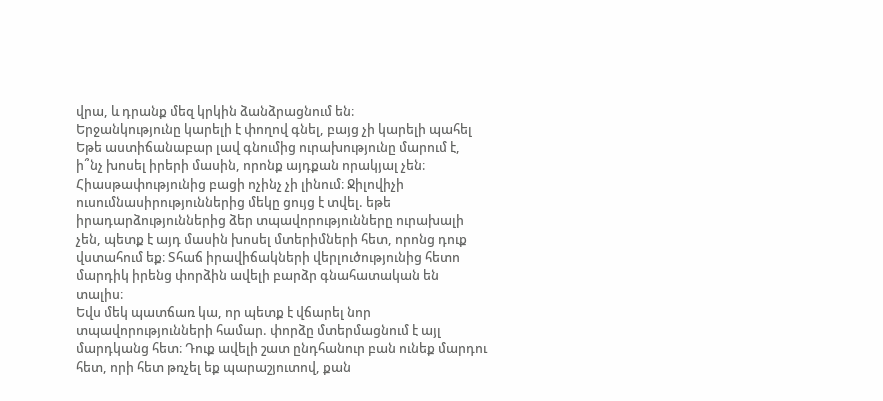վրա, և դրանք մեզ կրկին ձանձրացնում են։
Երջանկությունը կարելի է փողով գնել, բայց չի կարելի պահել
Եթե աստիճանաբար լավ գնումից ուրախությունը մարում է, ի՞նչ խոսել իրերի մասին, որոնք այդքան որակյալ չեն։ Հիասթափությունից բացի ոչինչ չի լինում։ Ջիլովիչի ուսումնասիրություններից մեկը ցույց է տվել. եթե իրադարձություններից ձեր տպավորությունները ուրախալի չեն, պետք է այդ մասին խոսել մտերիմների հետ, որոնց դուք վստահում եք։ Տհաճ իրավիճակների վերլուծությունից հետո մարդիկ իրենց փորձին ավելի բարձր գնահատական են տալիս։
Եվս մեկ պատճառ կա, որ պետք է վճարել նոր տպավորությունների համար. փորձը մտերմացնում է այլ մարդկանց հետ։ Դուք ավելի շատ ընդհանուր բան ունեք մարդու հետ, որի հետ թռչել եք պարաշյուտով, քան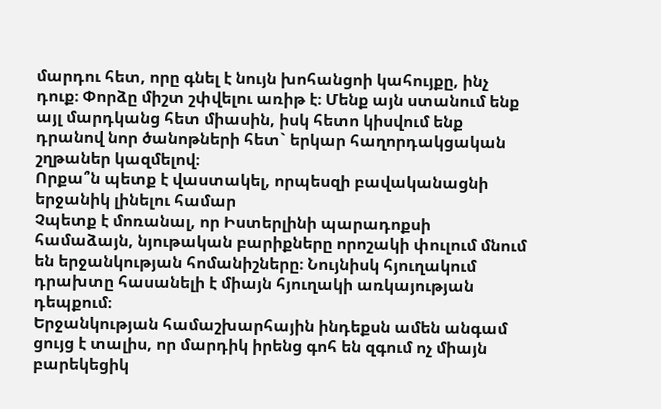մարդու հետ, որը գնել է նույն խոհանցոի կահույքը, ինչ դուք։ Փորձը միշտ շփվելու առիթ է։ Մենք այն ստանում ենք այլ մարդկանց հետ միասին, իսկ հետո կիսվում ենք դրանով նոր ծանոթների հետ` երկար հաղորդակցական շղթաներ կազմելով։
Որքա՞ն պետք է վաստակել, որպեսզի բավականացնի երջանիկ լինելու համար
Չպետք է մոռանալ, որ Իստերլինի պարադոքսի համաձայն, նյութական բարիքները որոշակի փուլում մնում են երջանկության հոմանիշները։ Նույնիսկ հյուղակում դրախտը հասանելի է միայն հյուղակի առկայության դեպքում։
Երջանկության համաշխարհային ինդեքսն ամեն անգամ ցույց է տալիս, որ մարդիկ իրենց գոհ են զգում ոչ միայն բարեկեցիկ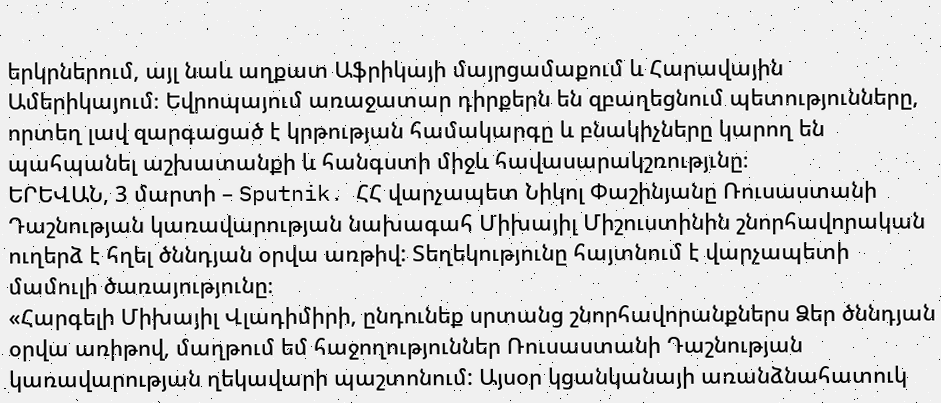երկրներում, այլ նաև աղքատ Աֆրիկայի մայրցամաքում և Հարավային Ամերիկայում։ Եվրոպայում առաջատար դիրքերն են զբաղեցնում պետությունները, որտեղ լավ զարգացած է կրթության համակարգը և բնակիչները կարող են պահպանել աշխատանքի և հանգստի միջև հավասարակշռությւնը։
ԵՐԵՎԱՆ, 3 մարտի – Sputnik. ՀՀ վարչապետ Նիկոլ Փաշինյանը Ռուսաստանի Դաշնության կառավարության նախագահ Միխայիլ Միշուստինին շնորհավորական ուղերձ է հղել ծննդյան օրվա առթիվ: Տեղեկությունը հայտնում է վարչապետի մամուլի ծառայությունը։
«Հարգելի Միխայիլ Վլադիմիրի, ընդունեք սրտանց շնորհավորանքներս Ձեր ծննդյան օրվա առիթով, մաղթում եմ հաջողություններ Ռուսաստանի Դաշնության կառավարության ղեկավարի պաշտոնում: Այսօր կցանկանայի առանձնահատուկ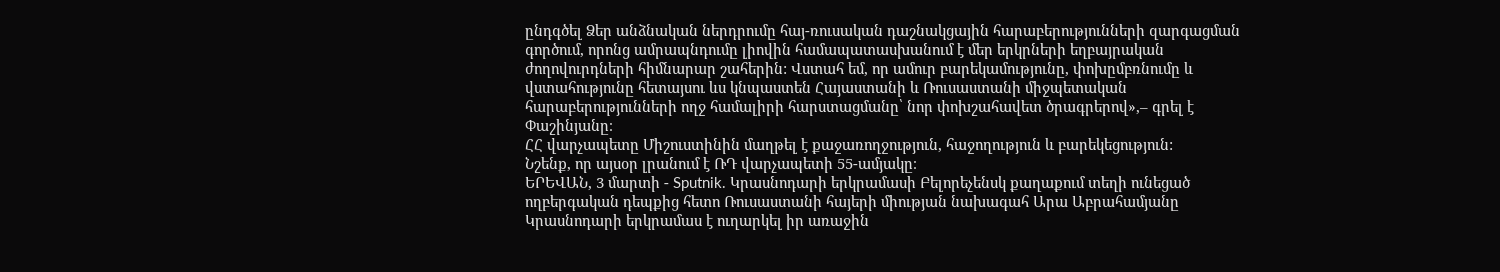ընդգծել Ձեր անձնական ներդրումը հայ-ռուսական դաշնակցային հարաբերությունների զարգացման գործում, որոնց ամրապնդումը լիովին համապատասխանում է մեր երկրների եղբայրական ժողովուրդների հիմնարար շահերին: Վստահ եմ, որ ամուր բարեկամությունը, փոխըմբռնումը և վստահությունը հետայսու ևս կնպաստեն Հայաստանի և Ռուսաստանի միջպետական հարաբերությունների ողջ համալիրի հարստացմանը՝ նոր փոխշահավետ ծրագրերով»,– գրել է Փաշինյանը։
ՀՀ վարչապետը Միշուստինին մաղթել է քաջառողջություն, հաջողություն և բարեկեցություն:
Նշենք, որ այսօր լրանում է ՌԴ վարչապետի 55-ամյակը։
ԵՐԵՎԱՆ, 3 մարտի - Sputnik. Կրասնոդարի երկրամասի Բելորեչենսկ քաղաքում տեղի ունեցած ողբերգական դեպքից հետո Ռուսաստանի հայերի միության նախագահ Արա Աբրահամյանը Կրասնոդարի երկրամաս է ուղարկել իր առաջին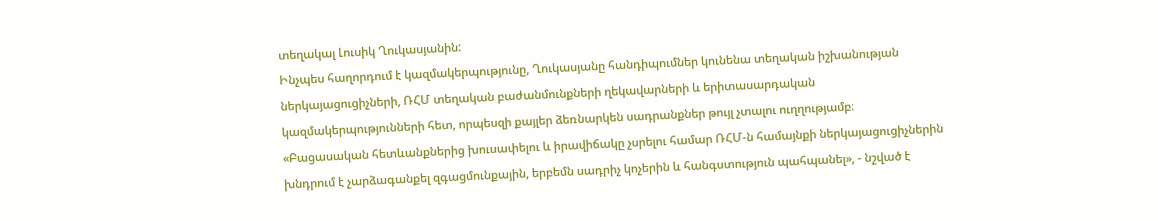տեղակալ Լուսիկ Ղուկասյանին:
Ինչպես հաղորդում է կազմակերպությունը, Ղուկասյանը հանդիպումներ կունենա տեղական իշխանության ներկայացուցիչների, ՌՀՄ տեղական բաժանմունքների ղեկավարների և երիտասարդական կազմակերպությունների հետ, որպեսզի քայլեր ձեռնարկեն սադրանքներ թույլ չտալու ուղղությամբ։
«Բացասական հետևանքներից խուսափելու և իրավիճակը չսրելու համար ՌՀՄ-ն համայնքի ներկայացուցիչներին խնդրում է չարձագանքել զգացմունքային, երբեմն սադրիչ կոչերին և հանգստություն պահպանել», - նշված է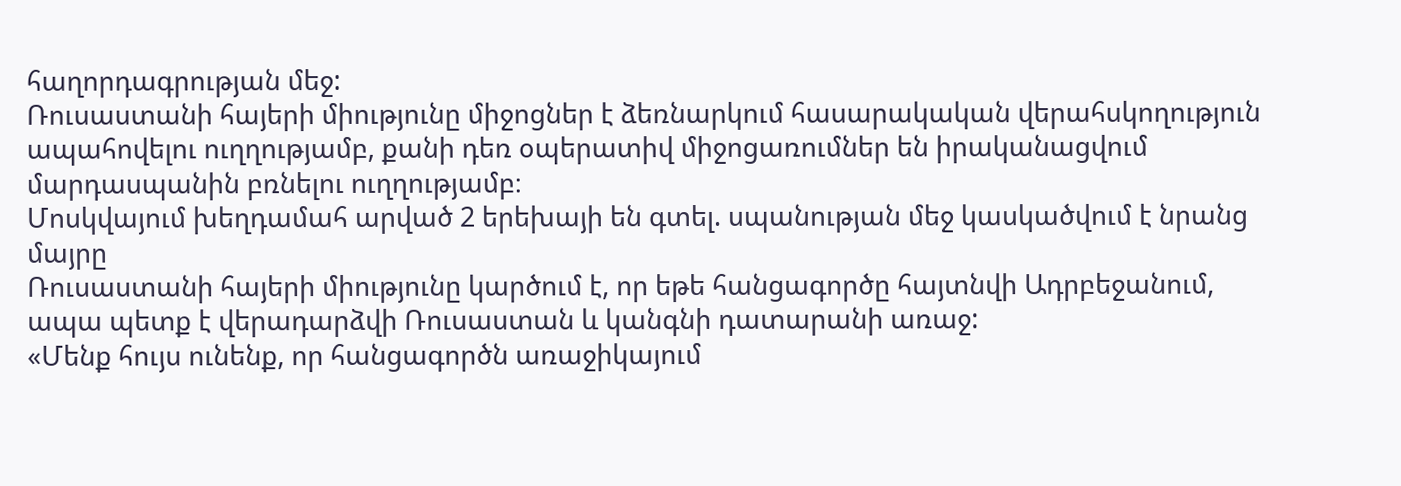հաղորդագրության մեջ:
Ռուսաստանի հայերի միությունը միջոցներ է ձեռնարկում հասարակական վերահսկողություն ապահովելու ուղղությամբ, քանի դեռ օպերատիվ միջոցառումներ են իրականացվում մարդասպանին բռնելու ուղղությամբ։
Մոսկվայում խեղդամահ արված 2 երեխայի են գտել. սպանության մեջ կասկածվում է նրանց մայրը
Ռուսաստանի հայերի միությունը կարծում է, որ եթե հանցագործը հայտնվի Ադրբեջանում, ապա պետք է վերադարձվի Ռուսաստան և կանգնի դատարանի առաջ:
«Մենք հույս ունենք, որ հանցագործն առաջիկայում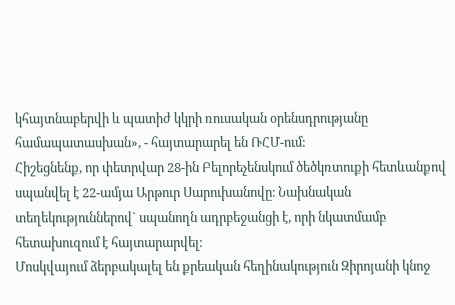կհայտնաբերվի և պատիժ կկրի ռուսական օրենսդրությանը համապատասխան», - հայտարարել են ՌՀՄ-ում:
Հիշեցնենք, որ փետրվար 28-ին Բելորեչենսկում ծեծկռտուքի հետևանքով սպանվել է 22-ամյա Արթուր Սարուխանովը։ Նախնական տեղեկություններով` սպանողն ադրբեջանցի է, որի նկատմամբ հետախուզում է հայտարարվել։
Մոսկվայում ձերբակալել են քրեական հեղինակություն Զիրոյանի կնոջ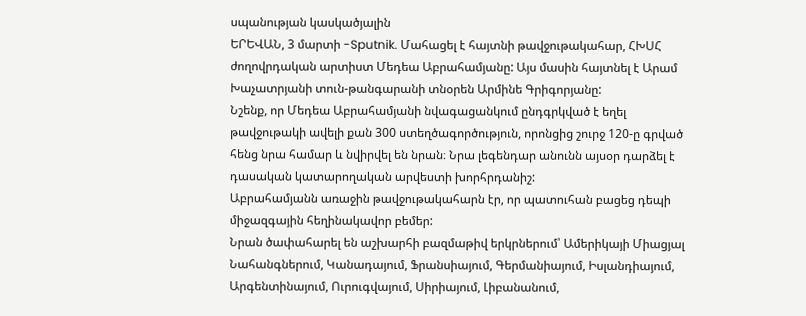սպանության կասկածյալին
ԵՐԵՎԱՆ, 3 մարտի -Sputnik. Մահացել է հայտնի թավջութակահար, ՀԽՍՀ ժողովրդական արտիստ Մեդեա Աբրահամյանը: Այս մասին հայտնել է Արամ Խաչատրյանի տուն-թանգարանի տնօրեն Արմինե Գրիգորյանը:
Նշենք, որ Մեդեա Աբրահամյանի նվագացանկում ընդգրկված է եղել թավջութակի ավելի քան 300 ստեղծագործություն, որոնցից շուրջ 120-ը գրված հենց նրա համար և նվիրվել են նրան։ Նրա լեգենդար անունն այսօր դարձել է դասական կատարողական արվեստի խորհրդանիշ:
Աբրահամյանն առաջին թավջութակահարն էր, որ պատուհան բացեց դեպի միջազգային հեղինակավոր բեմեր:
Նրան ծափահարել են աշխարհի բազմաթիվ երկրներում՝ Ամերիկայի Միացյալ Նահանգներում, Կանադայում, Ֆրանսիայում, Գերմանիայում, Իսլանդիայում, Արգենտինայում, Ուրուգվայում, Սիրիայում, Լիբանանում,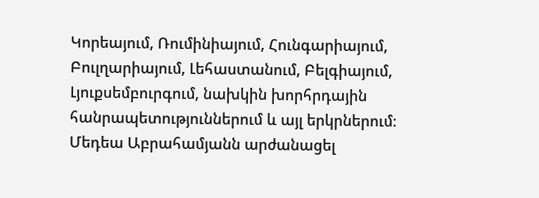Կորեայում, Ռումինիայում, Հունգարիայում, Բուլղարիայում, Լեհաստանում, Բելգիայում, Լյուքսեմբուրգում, նախկին խորհրդային հանրապետություններում և այլ երկրներում։
Մեդեա Աբրահամյանն արժանացել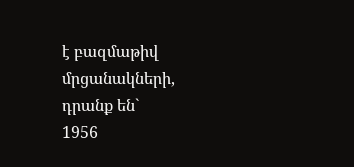է բազմաթիվ մրցանակների, դրանք են`
1956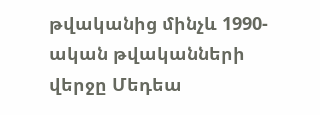թվականից մինչև 1990-ական թվականների վերջը Մեդեա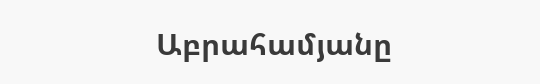Աբրահամյանը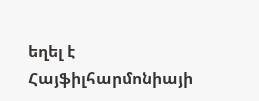եղել է Հայֆիլհարմոնիայի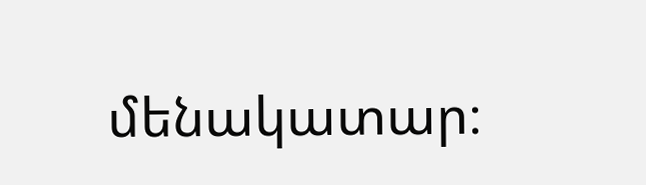մենակատար։